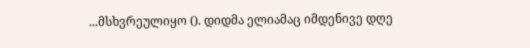...მსხვრეულიყო (). დიდმა ელიამაც იმდენივე დღე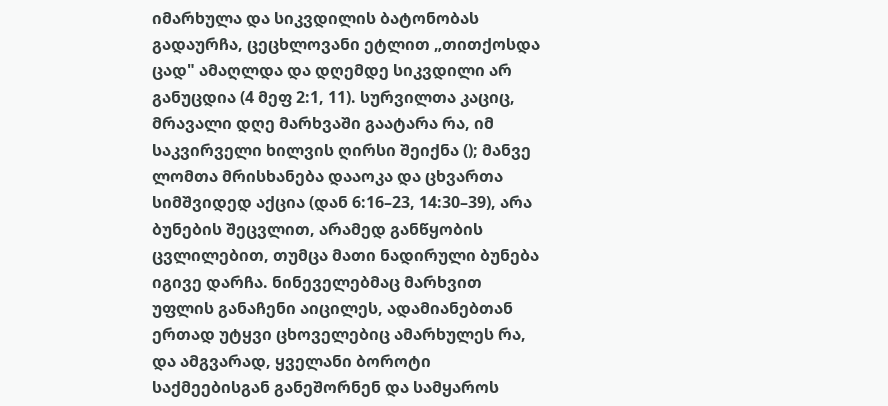იმარხულა და სიკვდილის ბატონობას გადაურჩა, ცეცხლოვანი ეტლით „თითქოსდა ცად" ამაღლდა და დღემდე სიკვდილი არ განუცდია (4 მეფ 2:1, 11). სურვილთა კაციც, მრავალი დღე მარხვაში გაატარა რა, იმ საკვირველი ხილვის ღირსი შეიქნა (); მანვე ლომთა მრისხანება დააოკა და ცხვართა სიმშვიდედ აქცია (დან 6:16–23, 14:30–39), არა ბუნების შეცვლით, არამედ განწყობის ცვლილებით, თუმცა მათი ნადირული ბუნება იგივე დარჩა. ნინეველებმაც მარხვით უფლის განაჩენი აიცილეს, ადამიანებთან ერთად უტყვი ცხოველებიც ამარხულეს რა, და ამგვარად, ყველანი ბოროტი საქმეებისგან განეშორნენ და სამყაროს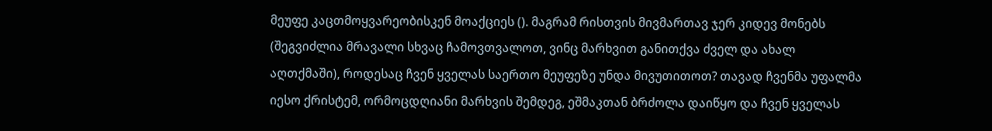მეუფე კაცთმოყვარეობისკენ მოაქციეს (). მაგრამ რისთვის მივმართავ ჯერ კიდევ მონებს (შეგვიძლია მრავალი სხვაც ჩამოვთვალოთ, ვინც მარხვით განითქვა ძველ და ახალ აღთქმაში), როდესაც ჩვენ ყველას საერთო მეუფეზე უნდა მივუთითოთ? თავად ჩვენმა უფალმა იესო ქრისტემ, ორმოცდღიანი მარხვის შემდეგ, ეშმაკთან ბრძოლა დაიწყო და ჩვენ ყველას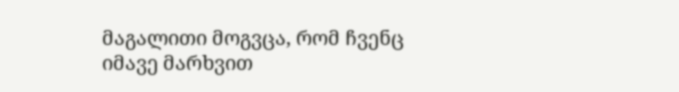მაგალითი მოგვცა, რომ ჩვენც იმავე მარხვით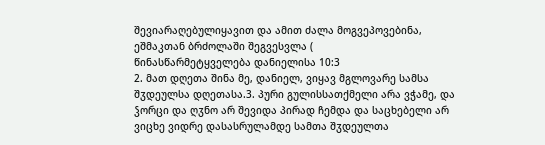შევიარაღებულიყავით და ამით ძალა მოგვეპოვებინა, ეშმაკთან ბრძოლაში შეგვესვლა (
წინასწარმეტყველება დანიელისა 10:3
2. მათ დღეთა შინა მე, დანიელ, ვიყავ მგლოვარე სამსა შჳდეულსა დღეთასა.3. პური გულისსათქმელი არა ვჭამე, და ჴორცი და ღჳნო არ შევიდა პირად ჩემდა და საცხებელი არ ვიცხე ვიდრე დასასრულამდე სამთა შჳდეულთა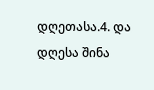დღეთასა.4. და დღესა შინა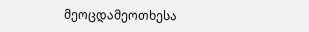მეოცდამეოთხესა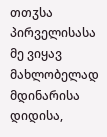თთჳსა პირველისასა მე ვიყავ მახლობელად მდინარისა დიდისა,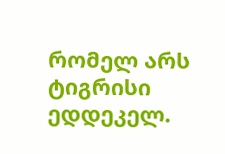რომელ არს ტიგრისი ედდეკელ.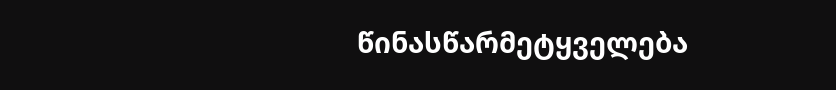წინასწარმეტყველება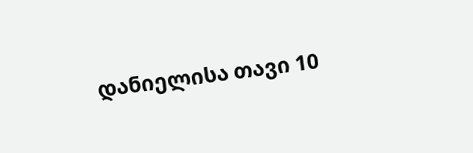დანიელისა თავი 10